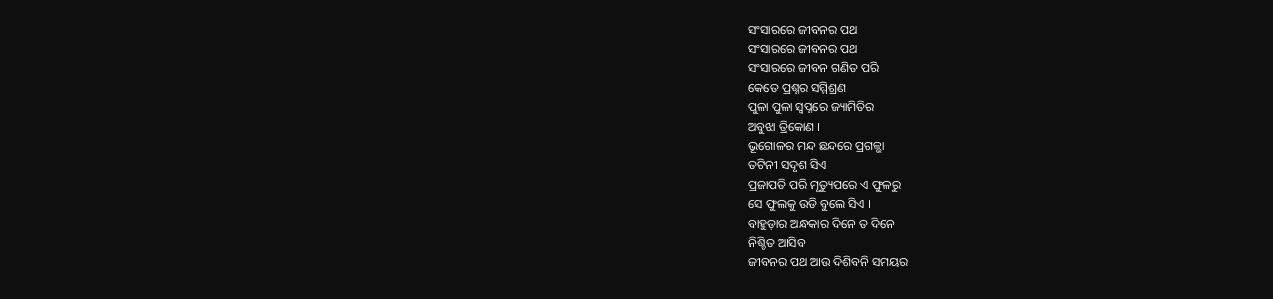ସଂସାରରେ ଜୀବନର ପଥ
ସଂସାରରେ ଜୀବନର ପଥ
ସଂସାରରେ ଜୀବନ ଗଣିତ ପରି
କେତେ ପ୍ରଶ୍ନର ସମ୍ମିଶ୍ରଣ
ପୁଳା ପୁଳା ସ୍ବପ୍ନରେ ଜ୍ୟାମିତିର
ଅବୁଝା ତ୍ରିକୋଣ ।
ଭୂଗୋଳର ମନ୍ଦ ଛନ୍ଦରେ ପ୍ରଗଳ୍ଭା
ତଟିନୀ ସଦୃଶ ସିଏ
ପ୍ରଜାପତି ପରି ମୃତ୍ୟୁପରେ ଏ ଫୁଳରୁ
ସେ ଫୁଲକୁ ଉଡି ବୁଲେ ସିଏ ।
ବାହୁଡ଼ାର ଅନ୍ଧକାର ଦିନେ ତ ଦିନେ
ନିଶ୍ଚିତ ଆସିବ
ଜୀବନର ପଥ ଆଉ ଦିଶିବନି ସମୟର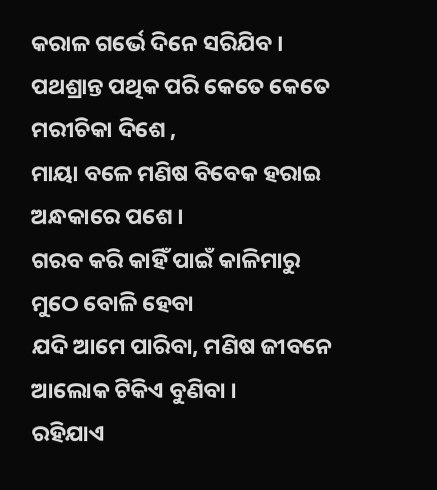କରାଳ ଗର୍ଭେ ଦିନେ ସରିଯିବ ।
ପଥଶ୍ରାନ୍ତ ପଥିକ ପରି କେତେ କେତେ
ମରୀଚିକା ଦିଶେ ,
ମାୟା ବଳେ ମଣିଷ ବିବେକ ହରାଇ
ଅନ୍ଧକାରେ ପଶେ ।
ଗରବ କରି କାହିଁ ପାଇଁ କାଳିମାରୁ
ମୁଠେ ବୋଳି ହେବା
ଯଦି ଆମେ ପାରିବା, ମଣିଷ ଜୀବନେ
ଆଲୋକ ଟିକିଏ ବୁଣିବା ।
ରହିଯାଏ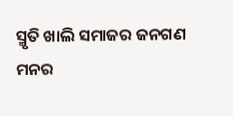ସ୍ମୃତି ଖାଲି ସମାଜର ଜନଗଣ
ମନର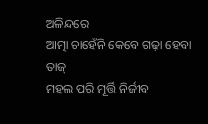ଅଳିନ୍ଦରେ
ଆତ୍ମା ଚାହେଁନି କେବେ ଗଢ଼ା ହେବା ତାଜ୍
ମହଲ ପରି ମୂର୍ତ୍ତି ନିର୍ଜୀବ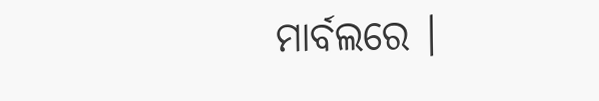ମାର୍ବଲରେ ।